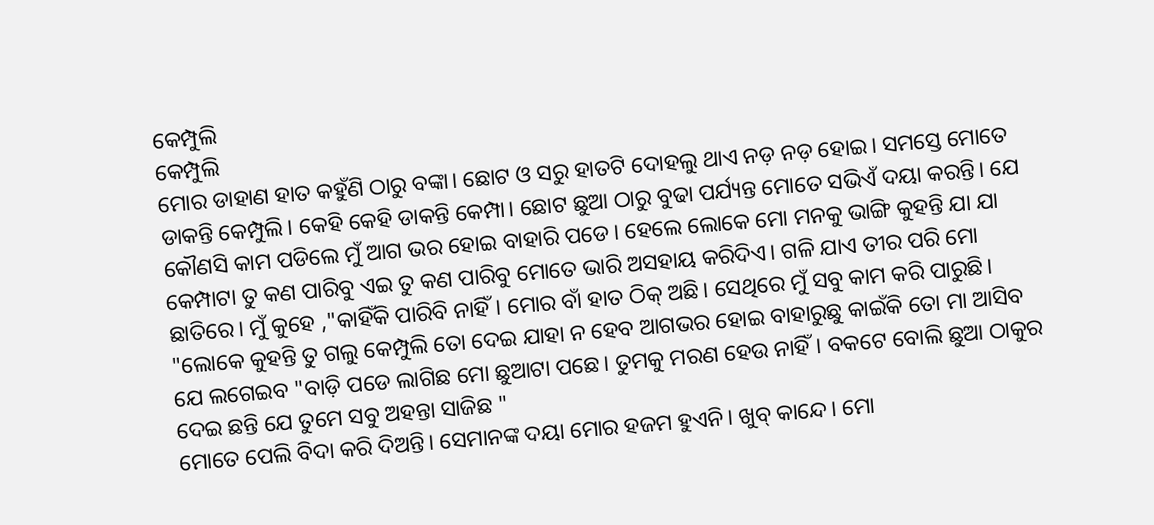କେମ୍ପୁଲି
କେମ୍ପୁଲି
ମୋର ଡାହାଣ ହାତ କହୁଁଣି ଠାରୁ ବଙ୍କା। ଛୋଟ ଓ ସରୁ ହାତଟି ଦୋହଲୁ ଥାଏ ନଡ଼ ନଡ଼ ହୋଇ। ସମସ୍ତେ ମୋତେ ଡାକନ୍ତି କେମ୍ପୁଲି। କେହି କେହି ଡାକନ୍ତି କେମ୍ପା। ଛୋଟ ଛୁଆ ଠାରୁ ବୁଢା ପର୍ଯ୍ୟନ୍ତ ମୋତେ ସଭିଏଁ ଦୟା କରନ୍ତି। ଯେ କୌଣସି କାମ ପଡିଲେ ମୁଁ ଆଗ ଭର ହୋଇ ବାହାରି ପଡେ। ହେଲେ ଲୋକେ ମୋ ମନକୁ ଭାଙ୍ଗି କୁହନ୍ତି ଯା ଯା କେମ୍ପାଟା ତୁ କଣ ପାରିବୁ ଏଇ ତୁ କଣ ପାରିବୁ ମୋତେ ଭାରି ଅସହାୟ କରିଦିଏ। ଗଳି ଯାଏ ତୀର ପରି ମୋ ଛାତିରେ। ମୁଁ କୁହେ ,"କାହିଁକି ପାରିବି ନାହିଁ। ମୋର ବାଁ ହାତ ଠିକ୍ ଅଛି। ସେଥିରେ ମୁଁ ସବୁ କାମ କରି ପାରୁଛି। "ଲୋକେ କୁହନ୍ତି ତୁ ଗଲୁ କେମ୍ପୁଲି ତୋ ଦେଇ ଯାହା ନ ହେବ ଆଗଭର ହୋଇ ବାହାରୁଛୁ କାଇଁକି ତୋ ମା ଆସିବ ଯେ ଲଗେଇବ "ବାଡ଼ି ପଡେ ଲାଗିଛ ମୋ ଛୁଆଟା ପଛେ। ତୁମକୁ ମରଣ ହେଉ ନାହିଁ। ବକଟେ ବୋଲି ଛୁଆ ଠାକୁର ଦେଇ ଛନ୍ତି ଯେ ତୁମେ ସବୁ ଅହନ୍ତା ସାଜିଛ "
ମୋତେ ପେଲି ବିଦା କରି ଦିଅନ୍ତି। ସେମାନଙ୍କ ଦୟା ମୋର ହଜମ ହୁଏନି। ଖୁବ୍ କାନ୍ଦେ। ମୋ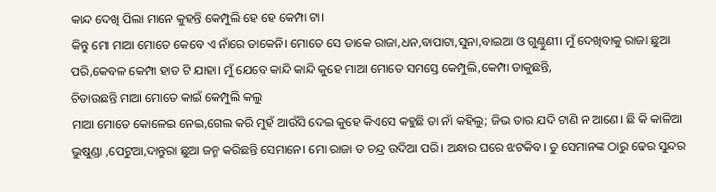କାନ୍ଦ ଦେଖି ପିଲା ମାନେ କୁହନ୍ତି କେମ୍ପୁଲି ହେ ହେ କେମ୍ପା ଟା।
କିନ୍ତୁ ମୋ ମାଆ ମୋତେ କେବେ ଏ ନାଁରେ ଡାକେନି। ମୋତେ ସେ ଡାକେ ରାଜା,ଧନ,ବାପାଟା,ସୁନା,ବାଇଆ ଓ ଗୁଣ୍ଠୁଣୀ। ମୁଁ ଦେଖିବାକୁ ରାଜା ଛୁଆ ପରି,କେବଳ କେମ୍ପା ହାତ ଟି ଯାହା। ମୁଁ ଯେବେ କାନ୍ଦି କାନ୍ଦି କୁହେ ମାଆ ମୋତେ ସମସ୍ତେ କେମ୍ପୁଲି,କେମ୍ପା ଡାକୁଛନ୍ତି,
ଚିଡାଉଛନ୍ତି ମାଆ ମୋତେ କାଇଁ କେମ୍ପୁଲି କଲୁ
ମାଆ ମୋତେ କୋଳେଇ ନେଇ,ଗେଲ କରି ମୁହଁ ଆଉଁସି ଦେଇ କୁହେ କିଏସେ କହୁଛି ତା ନାଁ କହିଲୁ; ଜିଭ ତାର ଯଦି ଟାଣି ନ ଆଣେ। ଛି କି କାଳିଆ ଭୁଷୁଣ୍ଡା ,ପେଟୁଆ,ଦାନ୍ତୁରା ଛୁଆ ଜନ୍ମ କରିଛନ୍ତି ସେମାନେ। ମୋ ରାଜା ତ ଚନ୍ଦ୍ର ଉଦିଆ ପରି। ଅନ୍ଧାର ଘରେ ଝଟକିବ। ତୁ ସେମାନଙ୍କ ଠାରୁ ଢେର ସୁନ୍ଦର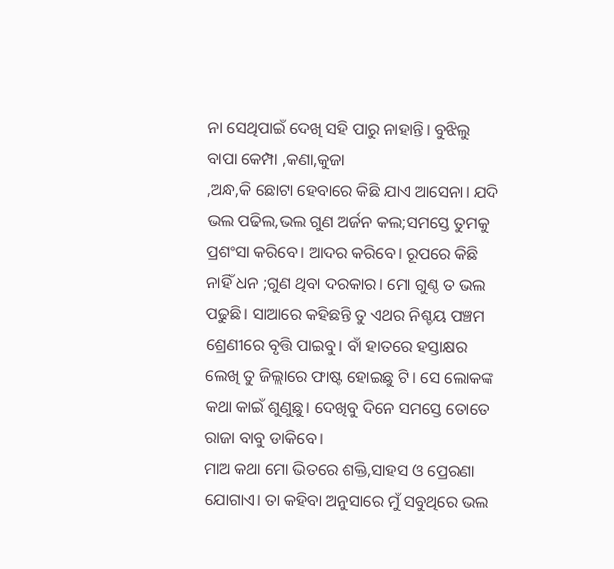ନା ସେଥିପାଇଁ ଦେଖି ସହି ପାରୁ ନାହାନ୍ତି। ବୁଝିଲୁ ବାପା କେମ୍ପା ,କଣା,କୁଜା
,ଅନ୍ଧ,କି ଛୋଟା ହେବାରେ କିଛି ଯାଏ ଆସେନା। ଯଦି ଭଲ ପଢିଲ,ଭଲ ଗୁଣ ଅର୍ଜନ କଲ;ସମସ୍ତେ ତୁମକୁ ପ୍ରଶଂସା କରିବେ। ଆଦର କରିବେ। ରୂପରେ କିଛି ନାହିଁ ଧନ ;ଗୁଣ ଥିବା ଦରକାର। ମୋ ଗୁଣ୍ଠ ତ ଭଲ ପଢୁଛି। ସାଆରେ କହିଛନ୍ତି ତୁ ଏଥର ନିଶ୍ଚୟ ପଞ୍ଚମ ଶ୍ରେଣୀରେ ବୃତ୍ତି ପାଇବୁ। ବାଁ ହାତରେ ହସ୍ତାକ୍ଷର ଲେଖି ତୁ ଜିଲ୍ଲାରେ ଫାଷ୍ଟ ହୋଇଛୁ ଟି। ସେ ଲୋକଙ୍କ କଥା କାଇଁ ଶୁଣୁଛୁ। ଦେଖିବୁ ଦିନେ ସମସ୍ତେ ତୋତେ ରାଜା ବାବୁ ଡାକିବେ।
ମାଅ କଥା ମୋ ଭିତରେ ଶକ୍ତି,ସାହସ ଓ ପ୍ରେରଣା ଯୋଗାଏ। ତା କହିବା ଅନୁସାରେ ମୁଁ ସବୁଥିରେ ଭଲ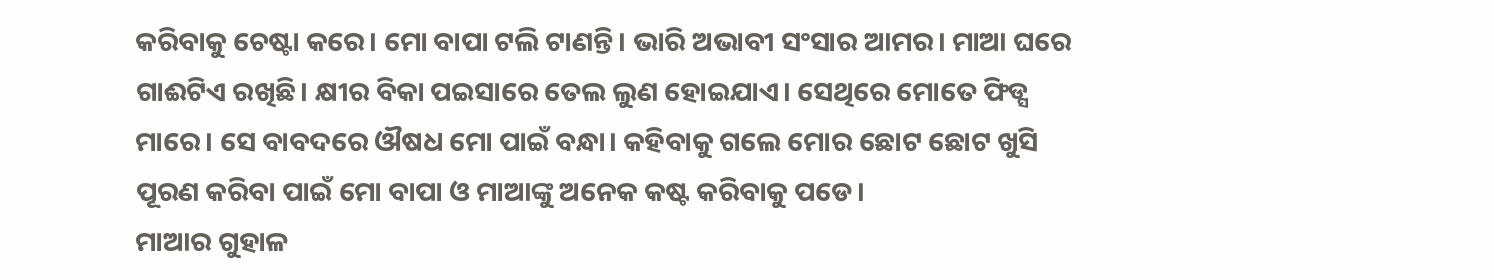କରିବାକୁ ଚେଷ୍ଟା କରେ। ମୋ ବାପା ଟଲି ଟାଣନ୍ତି। ଭାରି ଅଭାବୀ ସଂସାର ଆମର। ମାଆ ଘରେ ଗାଈଟିଏ ରଖିଛି। କ୍ଷୀର ବିକା ପଇସାରେ ତେଲ ଲୁଣ ହୋଇଯାଏ। ସେଥିରେ ମୋତେ ଫିଡ୍ସ ମାରେ। ସେ ବାବଦରେ ଔଷଧ ମୋ ପାଇଁ ବନ୍ଧା। କହିବାକୁ ଗଲେ ମୋର ଛୋଟ ଛୋଟ ଖୁସି ପୂରଣ କରିବା ପାଇଁ ମୋ ବାପା ଓ ମାଆଙ୍କୁ ଅନେକ କଷ୍ଟ କରିବାକୁ ପଡେ।
ମାଆର ଗୁହାଳ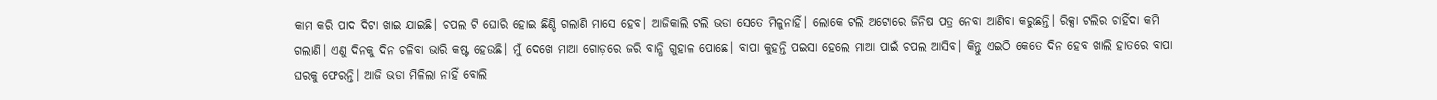କାମ କରି ପାଦ ଦିଟା ଖାଇ ଯାଇଛି। ଚପଲ ଟି ଘୋରି ହୋଇ ଛିଣ୍ଡି ଗଲାଣି ମାସେ ହେବ। ଆଜିକାଲି ଟଲି ଭଡା ସେତେ ମିଳୁନାହିଁ। ଲୋକେ ଟଲି ଅଟୋରେ ଜିନିଷ ପତ୍ର ନେବା ଆଣିବା କରୁଛନ୍ତି। ରିକ୍ସା ଟଲିର ଚାହିଁଦା କମି ଗଲାଣି। ଏଣୁ ଦିନକୁ ଦିନ ଚଳିବା ଭାରି କଷ୍ଟ ହେଉଛି। ମୁଁ ଦେଖେ ମାଆ ଗୋଡ଼ରେ ଜରି ବାନ୍ଧି ଗୁହାଳ ପୋଛେ। ବାପା କୁହନ୍ତି ପଇସା ହେଲେ ମାଆ ପାଇଁ ଚପଲ ଆସିବ। କିନ୍ତୁ ଏଇଠି କେତେ ଦିନ ହେବ ଖାଲି ହାତରେ ବାପା ଘରକୁ ଫେରନ୍ତି। ଆଜି ଭଡା ମିଳିଲା ନାହିଁ ବୋଲି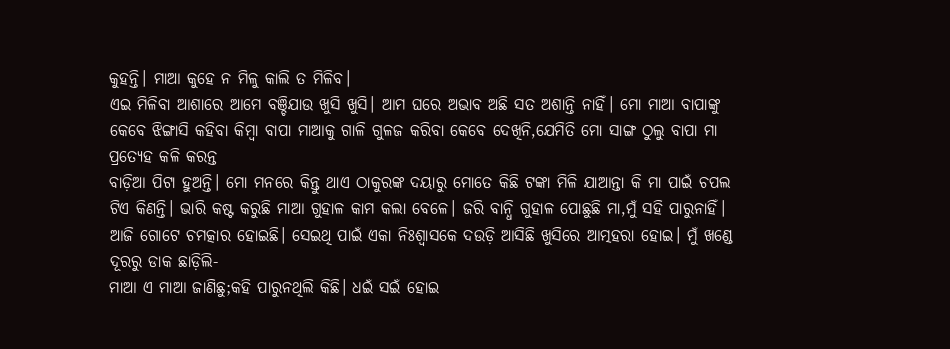କୁହନ୍ତି। ମାଆ କୁହେ ନ ମିଳୁ କାଲି ତ ମିଳିବ।
ଏଇ ମିଳିବା ଆଶାରେ ଆମେ ବଞ୍ଚିଯାଉ ଖୁସି ଖୁସି। ଆମ ଘରେ ଅଭାବ ଅଛି ସତ ଅଶାନ୍ତି ନାହିଁ। ମୋ ମାଆ ବାପାଙ୍କୁ କେବେ ଝିଙ୍ଗାସି କହିବା କିମ୍ବା ବାପା ମାଆକୁ ଗାଳି ଗୁଳଜ କରିବା କେବେ ଦେଖିନି,ଯେମିତି ମୋ ସାଙ୍ଗ ଠୁଲୁ ବାପା ମା ପ୍ରତ୍ୟେହ କଳି କରନ୍ତ
ବାଡ଼ିଆ ପିଟା ହୁଅନ୍ତି। ମୋ ମନରେ କିନ୍ତୁ ଥାଏ ଠାକୁରଙ୍କ ଦୟାରୁ ମୋତେ କିଛି ଟଙ୍କା ମିଳି ଯାଆନ୍ତା କି ମା ପାଇଁ ଚପଲ ଟିଏ କିଣନ୍ତି। ଭାରି କଷ୍ଟ କରୁଛି ମାଆ ଗୁହାଳ କାମ କଲା ବେଳେ। ଜରି ବାନ୍ଧି ଗୁହାଳ ପୋଛୁଛି ମା,ମୁଁ ସହି ପାରୁନାହିଁ।
ଆଜି ଗୋଟେ ଚମତ୍କାର ହୋଇଛି। ସେଇଥି ପାଇଁ ଏକା ନିଃଶ୍ବାସକେ ଦଉଡ଼ି ଆସିଛି ଖୁସିରେ ଆତ୍ମହରା ହୋଇ। ମୁଁ ଖଣ୍ଡେ ଦୂରରୁ ଡାକ ଛାଡ଼ିଲି-
ମାଆ ଏ ମାଆ ଜାଣିଛୁ;କହି ପାରୁନଥିଲି କିଛି। ଧଇଁ ସଇଁ ହୋଇ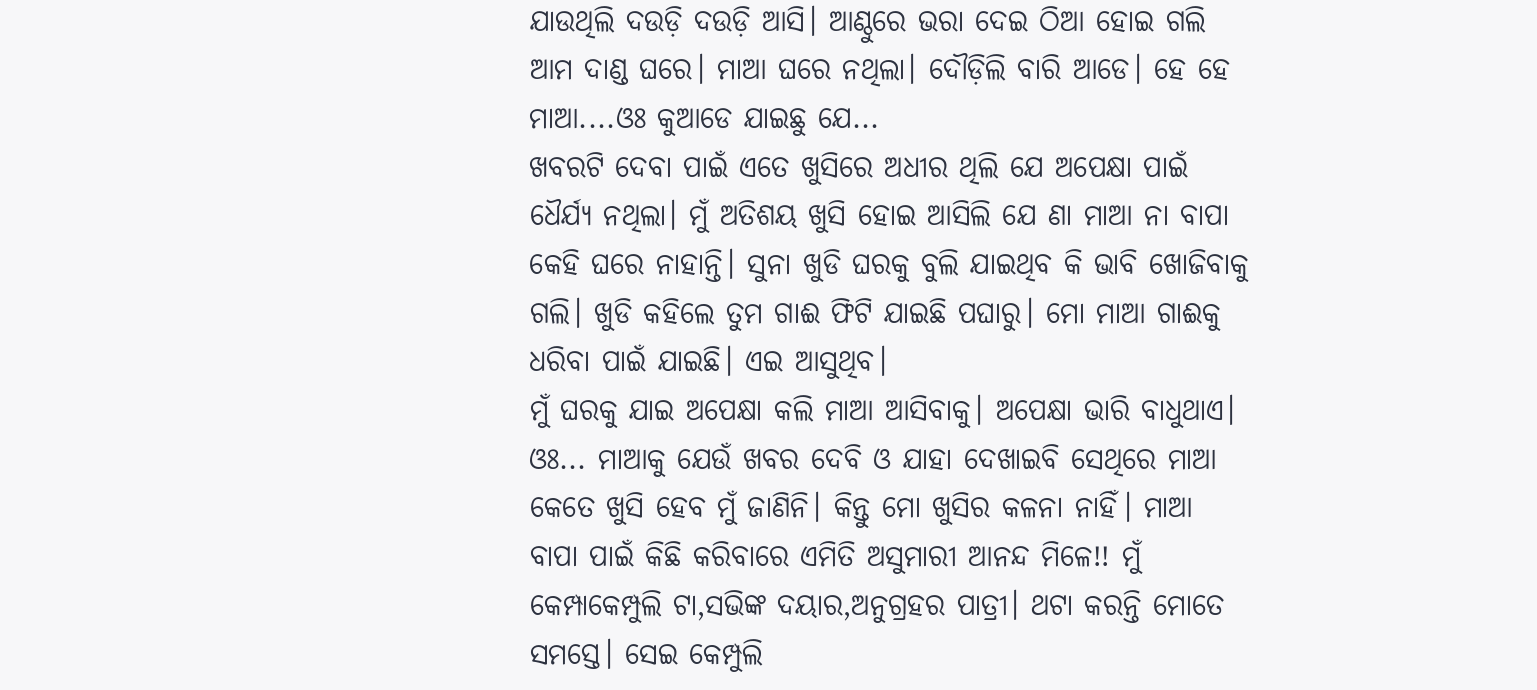ଯାଉଥିଲି ଦଉଡ଼ି ଦଉଡ଼ି ଆସି। ଆଣ୍ଠୁରେ ଭରା ଦେଇ ଠିଆ ହୋଇ ଗଲି ଆମ ଦାଣ୍ଡ ଘରେ। ମାଆ ଘରେ ନଥିଲା। ଦୌଡ଼ିଲି ବାରି ଆଡେ। ହେ ହେ ମାଆ....ଓଃ କୁଆଡେ ଯାଇଛୁ ଯେ...
ଖବରଟି ଦେବା ପାଇଁ ଏତେ ଖୁସିରେ ଅଧୀର ଥିଲି ଯେ ଅପେକ୍ଷା ପାଇଁ ଧୈର୍ଯ୍ୟ ନଥିଲା। ମୁଁ ଅତିଶୟ ଖୁସି ହୋଇ ଆସିଲି ଯେ ଣା ମାଆ ନା ବାପା କେହି ଘରେ ନାହାନ୍ତି। ସୁନା ଖୁଡି ଘରକୁ ବୁଲି ଯାଇଥିବ କି ଭାବି ଖୋଜିବାକୁ ଗଲି। ଖୁଡି କହିଲେ ତୁମ ଗାଈ ଫିଟି ଯାଇଛି ପଘାରୁ। ମୋ ମାଆ ଗାଈକୁ ଧରିବା ପାଇଁ ଯାଇଛି। ଏଇ ଆସୁଥିବ।
ମୁଁ ଘରକୁ ଯାଇ ଅପେକ୍ଷା କଲି ମାଆ ଆସିବାକୁ। ଅପେକ୍ଷା ଭାରି ବାଧୁଥାଏ। ଓଃ... ମାଆକୁ ଯେଉଁ ଖବର ଦେବି ଓ ଯାହା ଦେଖାଇବି ସେଥିରେ ମାଆ କେତେ ଖୁସି ହେବ ମୁଁ ଜାଣିନି। କିନ୍ତୁ ମୋ ଖୁସିର କଳନା ନାହିଁ। ମାଆ ବାପା ପାଇଁ କିଛି କରିବାରେ ଏମିତି ଅସୁମାରୀ ଆନନ୍ଦ ମିଳେ!! ମୁଁ କେମ୍ପାକେମ୍ପୁଲି ଟା,ସଭିଙ୍କ ଦୟାର,ଅନୁଗ୍ରହର ପାତ୍ରୀ। ଥଟା କରନ୍ତି ମୋତେ ସମସ୍ତେ। ସେଇ କେମ୍ପୁଲି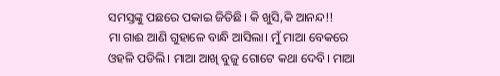ସମସ୍ତଙ୍କୁ ପଛରେ ପକାଇ ଜିତିଛି। କି ଖୁସି,କି ଆନନ୍ଦ!!
ମା ଗାଈ ଆଣି ଗୁହାଳେ ବାନ୍ଧି ଆସିଲା। ମୁଁ ମାଆ ବେକରେ ଓହଳି ପଡିଲି। ମାଆ ଆଖି ବୁଜୁ ଗୋଟେ କଥା ଦେବି। ମାଆ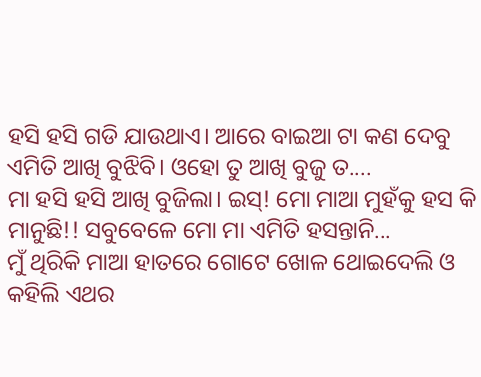ହସି ହସି ଗଡି ଯାଉଥାଏ। ଆରେ ବାଇଆ ଟା କଣ ଦେବୁ ଏମିତି ଆଖି ବୁଝିବି। ଓହୋ ତୁ ଆଖି ବୁଜୁ ତ....
ମା ହସି ହସି ଆଖି ବୁଜିଲା। ଇସ୍! ମୋ ମାଆ ମୁହଁକୁ ହସ କି ମାନୁଛି!! ସବୁବେଳେ ମୋ ମା ଏମିତି ହସନ୍ତାନି...
ମୁଁ ଥିରିକି ମାଆ ହାତରେ ଗୋଟେ ଖୋଳ ଥୋଇଦେଲି ଓ କହିଲି ଏଥର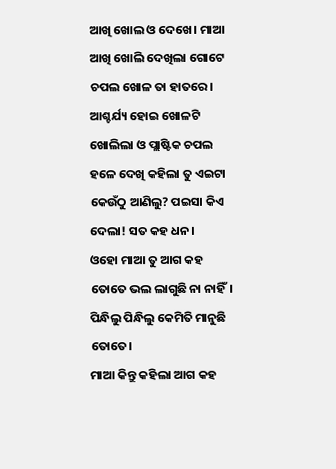ଆଖି ଖୋଲ ଓ ଦେଖେ। ମାଆ ଆଖି ଖୋଲି ଦେଖିଲା ଗୋଟେ ଚପଲ ଖୋଳ ତା ହାତରେ। ଆଶ୍ଚର୍ଯ୍ୟ ହୋଇ ଖୋଳଟି ଖୋଲିଲା ଓ ପ୍ଲାଷ୍ଟିକ ଚପଲ ହଳେ ଦେଖି କହିଲା ତୁ ଏଇଟା କେଉଁଠୁ ଆଣିଲୁ? ପଇସା କିଏ ଦେଲା! ସତ କହ ଧନ।
ଓହୋ ମାଆ ତୁ ଆଗ କହ ତୋତେ ଭଲ ଲାଗୁଛି ନା ନାହିଁ। ପିନ୍ଧିଲୁ ପିନ୍ଧିଲୁ କେମିତି ମାନୁଛି ତୋତେ।
ମାଆ କିନ୍ତୁ କହିଲା ଆଗ କହ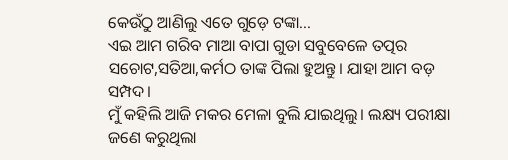କେଉଁଠୁ ଆଣିଲୁ ଏତେ ଗୁଡ଼େ ଟଙ୍କା...
ଏଇ ଆମ ଗରିବ ମାଆ ବାପା ଗୁଡା ସବୁବେଳେ ତତ୍ପର ସଚୋଟ,ସତିଆ,କର୍ମଠ ତାଙ୍କ ପିଲା ହୁଅନ୍ତୁ। ଯାହା ଆମ ବଡ଼ ସମ୍ପଦ।
ମୁଁ କହିଲି ଆଜି ମକର ମେଳା ବୁଲି ଯାଇଥିଲୁ। ଲକ୍ଷ୍ୟ ପରୀକ୍ଷା ଜଣେ କରୁଥିଲା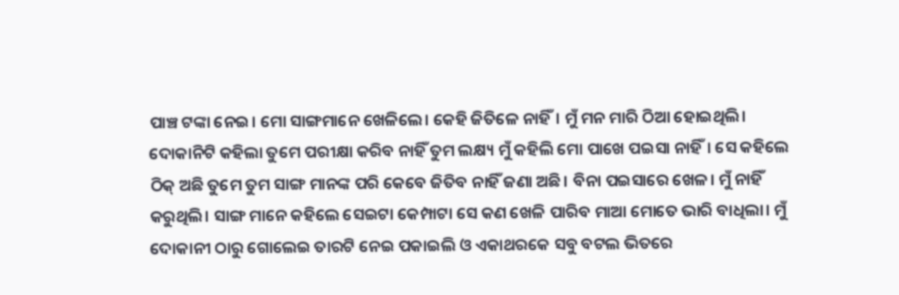ପାଞ୍ଚ ଟଙ୍କା ନେଇ। ମୋ ସାଙ୍ଗମାନେ ଖେଳିଲେ। କେହି ଜିତିଳେ ନାହିଁ। ମୁଁ ମନ ମାରି ଠିଆ ହୋଇଥିଲି। ଦୋକାନିଟି କହିଲା ତୁମେ ପରୀକ୍ଷା କରିବ ନାହିଁ ତୁମ ଲକ୍ଷ୍ୟ ମୁଁ କହିଲି ମୋ ପାଖେ ପଇସା ନାହିଁ। ସେ କହିଲେ ଠିକ୍ ଅଛି ତୁମେ ତୁମ ସାଙ୍ଗ ମାନଙ୍କ ପରି କେବେ ଜିତିବ ନାହିଁ ଜଣା ଅଛି। ବିନା ପଇସାରେ ଖେଳ। ମୁଁ ନାହିଁ କରୁଥିଲି। ସାଙ୍ଗ ମାନେ କହିଲେ ସେଇଟା କେମ୍ପାଟା ସେ କଣ ଖେଳି ପାରିବ ମାଆ ମୋତେ ଭାରି ବାଧିଲା। ମୁଁ ଦୋକାନୀ ଠାରୁ ଗୋଲେଇ ତାରଟି ନେଇ ପକାଇଲି ଓ ଏକାଥରକେ ସବୁ ବଟଲ ଭିତରେ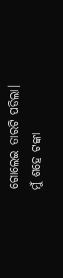ଗୋଲେଇ ତାରଟି ପଡିଲା। ମୁଁ ଶହେ ଟଙ୍କା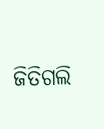ଜିତିଗଲି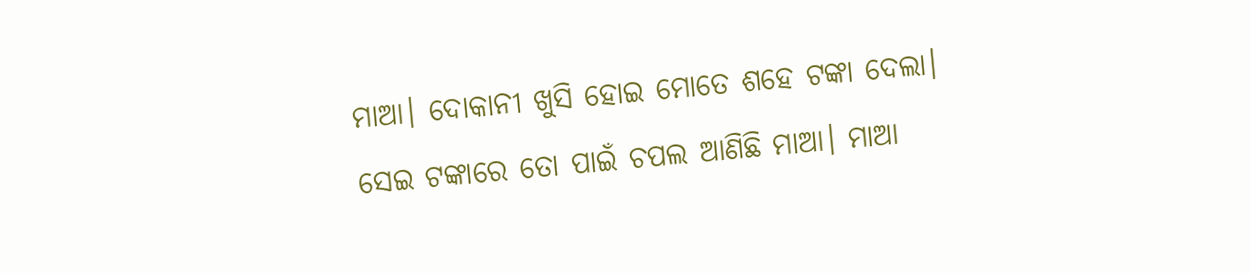ମାଆ। ଦୋକାନୀ ଖୁସି ହୋଇ ମୋତେ ଶହେ ଟଙ୍କା ଦେଲା।
ସେଇ ଟଙ୍କାରେ ତୋ ପାଇଁ ଚପଲ ଆଣିଛି ମାଆ। ମାଆ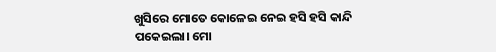ଖୁସିରେ ମୋତେ କୋଳେଇ ନେଇ ହସି ହସି କାନ୍ଦି ପକେଇଲା। ମୋ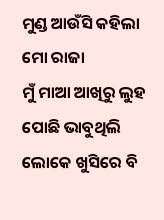ମୁଣ୍ଡ ଆଉଁସି କହିଲା ମୋ ରାଜା
ମୁଁ ମାଆ ଆଖିରୁ ଲୁହ ପୋଛି ଭାବୁଥିଲି ଲୋକେ ଖୁସିରେ ବି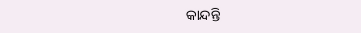କାନ୍ଦନ୍ତି